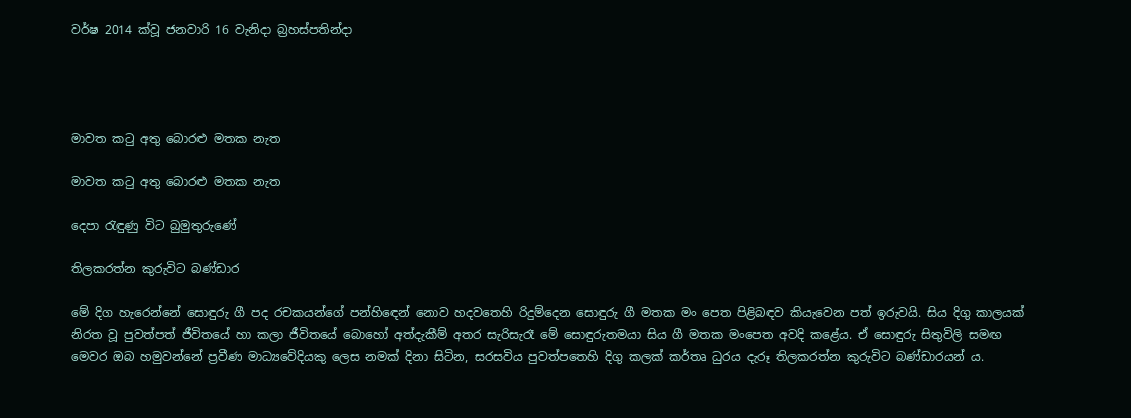වර්ෂ 2014 ක්වූ ජනවාරි 16 වැනිදා බ්‍රහස්පතින්දා




මාවත කටු අතු බොරළු මතක නැත

මාවත කටු අතු බොරළු මතක නැත

දෙපා රැඳුණු විට බුමුතුරුණේ

තිලකරත්න කුරුවිට බණ්ඩාර

මේ දිග හැරෙන්නේ සොඳුරු ගී පද රචකයන්ගේ පන්හිඳෙන් නොව හදවතෙහි රිදුම්දෙන සොඳුරු ගී මතක මං පෙත පිළිබඳව කියැවෙන පත් ඉරුවයි. සිය දිගු කාලයක් නිරත වූ පුවත්පත් ජීවිතයේ හා කලා ජීවිතයේ බොහෝ අත්දැකීම් අතර සැරිසැරෑ මේ සොඳුරුතමයා සිය ගී මතක මංපෙත අවදි කළේය. ඒ සොඳුරු සිතුවිලි සමඟ මෙවර ඔබ හමුවන්නේ ප්‍රවීණ මාධ්‍යවේදියකු ලෙස නමක් දිනා සිටින, සරසවිය පුවත්පතෙහි දිගු කලක් කර්තෘ ධුරය දැරූ තිලකරත්න කුරුවිට බණ්ඩාරයන් ය.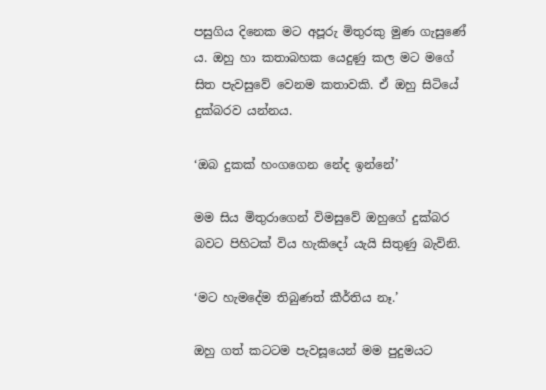පසුගිය දිනෙක මට අපූරු මිතුරකු මුණ ගැසුණේ ය. ඔහු හා කතාබහක යෙදුණු කල මට මගේ සිත පැවසුවේ වෙනම කතාවකි. ඒ ඔහු සිටියේ දුක්බරව යන්නය.

‘ඔබ දුකක් හංගගෙන නේද ඉන්නේ’

මම සිය මිතුරාගෙන් විමසුවේ ඔහුගේ දුක්බර බවට පිහිටක් විය හැකිදෝ යැයි සිතුණු බැවිනි.

‘මට හැමදේම තිබුණත් කීර්තිය නෑ.’

ඔහු ගත් කටටම පැවසූයෙන් මම පුදුමයට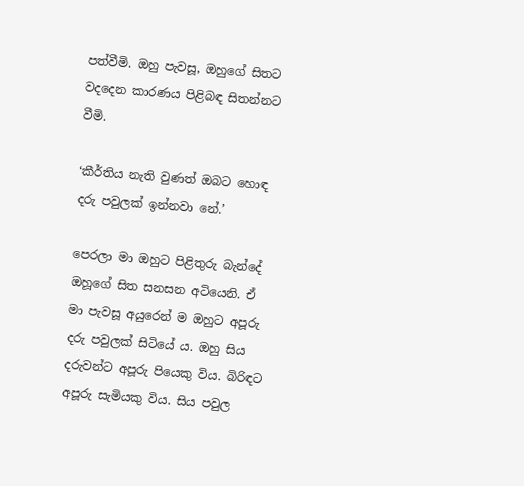පත්වීමි. ඔහු පැවසූ, ඔහුගේ සිතට වදදෙන කාරණය පිළිබඳ සිතන්නට වීමි.

‘කීර්තිය නැති වුණත් ඔබට හොඳ දරු පවුලක් ඉන්නවා නේ.’

පෙරලා මා ඔහුට පිළිතුරු බැන්දේ ඔහූගේ සිත සනසන අටියෙනි. ඒ මා පැවසූ අයුරෙන් ම ඔහුට අපූරු දරු පවුලක් සිටියේ ය. ඔහු සිය දරුවන්ට අපූරු පියෙකු විය. බිරිඳට අපූරු සැමියකු විය. සිය පවුල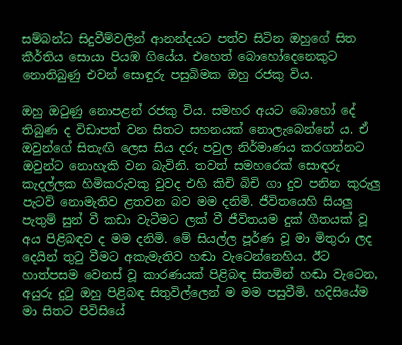සම්බන්ධ සිදුවීම්වලින් ආනන්දයට පත්ව සිටින ඔහුගේ සිත කීර්තිය සොයා පියඹ ගියේය. එහෙත් බොහෝදෙනෙකුට නොතිබුණු එවන් සොඳුරු පසුබිමක ඔහු රජකු විය.

ඔහු ඔටුණු නොපළන් රජකු විය. සමහර අයට බොහෝ දේ තිබුණ ද විඩාපත් වන සිතට සහනයක් නොලැබෙන්නේ ය. ඒ ඔවුන්ගේ සිතැඟි ලෙස සිය දරු පවුල නිර්මාණය කරගන්නට ඔවුන්ට නොහැකි වන බැවිනි. තවත් සමහරෙක් සොඳරු කැදල්ලක හිමිකරුවකු වුවද එහි කිචි බිචි ගා දුව පනින කුරුලු පැටව් නොමැතිව ළතවන බව මම දනිමි. ජීවිතයෙහි සියලු පැතුම් සුන් වී කඩා වැටීමට ලක් වී ජීවිතයම දුක් ගීතයක් වූ අය පිළිබඳව ද මම දනිමි. මේ සියල්ල පූර්ණ වූ මා මිතුරා ලද දෙයින් තුටු වීමට අකැමැතිව හඬා වැටෙන්නෙහිය. ඊට හාත්පසම වෙනස් වූ කාරණයක් පිළිබඳ සිතමින් හඬා වැටෙන, අයුරු දුටු ඔහු පිළිබඳ සිතුවිල්ලෙන් ම මම පසුවීමි. හදිසියේම මා සිතට පිවිසියේ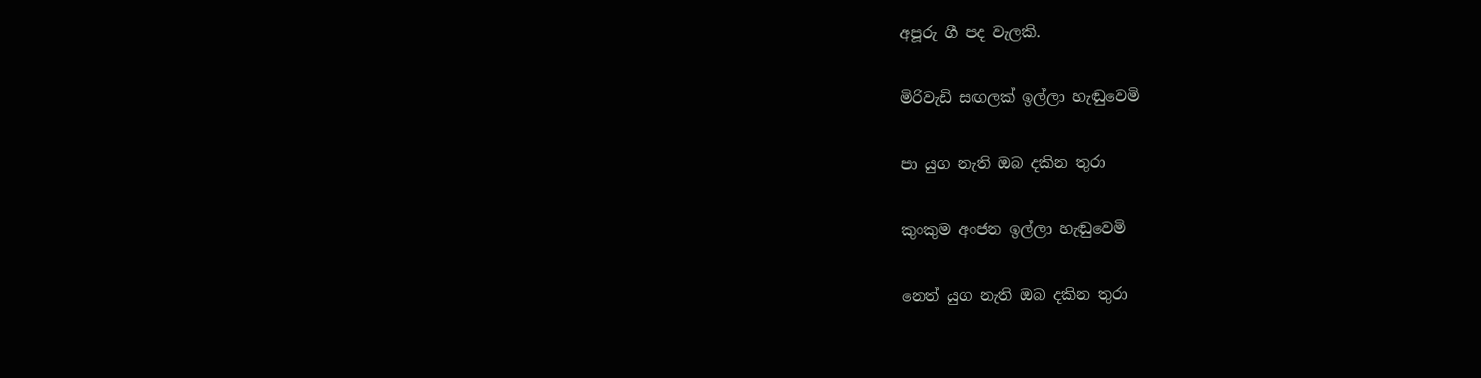අපූරු ගී පද වැලකි.

මිරිවැඩි සඟලක් ඉල්ලා හැඬුවෙමි

පා යුග නැති ඔබ දකින තුරා

කුංකුම අංජන ඉල්ලා හැඬුවෙමි

නෙත් යුග නැති ඔබ දකින තුරා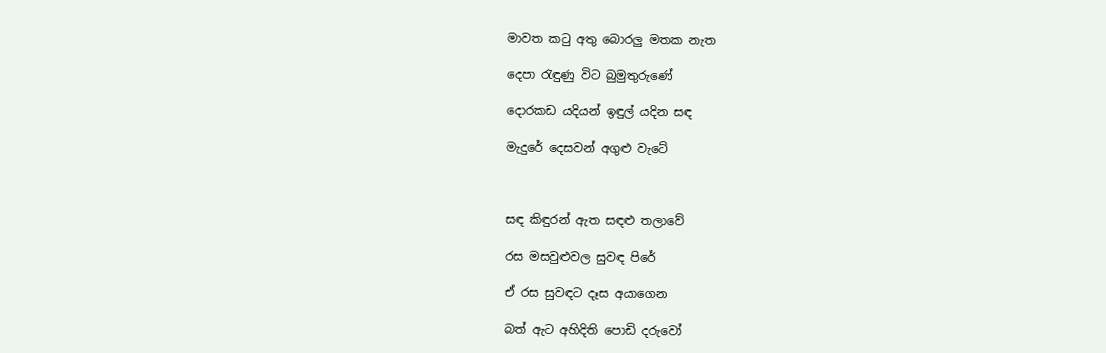මාවත කටු අතු බොරලු මතක නැත

දෙපා රැඳුණු විට බුමුතුරුණේ

දොරකඩ යදියන් ඉඳුල් යදින සඳ

මැදුරේ දෙසවන් අගුළු වැටේ



සඳ කිඳුරන් ඇත සඳළු තලාවේ

රස මසවුළුවල සුවඳ පිරේ

ඒ රස සුවඳට දෑස අයාගෙන

බත් ඇට අහිදිති පොඩි දරුවෝ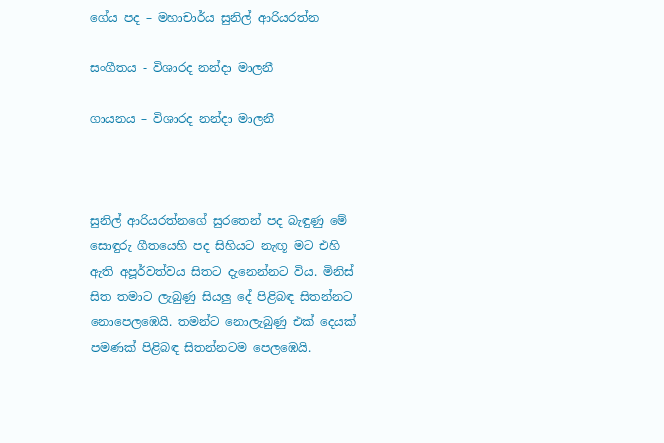ගේය පද – මහාචාර්ය සුනිල් ආරියරත්න

සංගීතය - විශාරද නන්දා මාලනී

ගායනය – විශාරද නන්දා මාලනී



සුනිල් ආරියරත්නගේ සුරතෙන් පද බැඳුණු මේ සොඳුරු ගීතයෙහි පද සිහියට නැඟූ මට එහි ඇති අපූර්වත්වය සිතට දැනෙන්නට විය. මිනිස් සිත තමාට ලැබුණු සියලු දේ පිළිබඳ සිතන්නට නොපෙලඹෙයි. තමන්ට නොලැබුණු එක් දෙයක් පමණක් පිළිබඳ සිතන්නටම පෙලඹෙයි.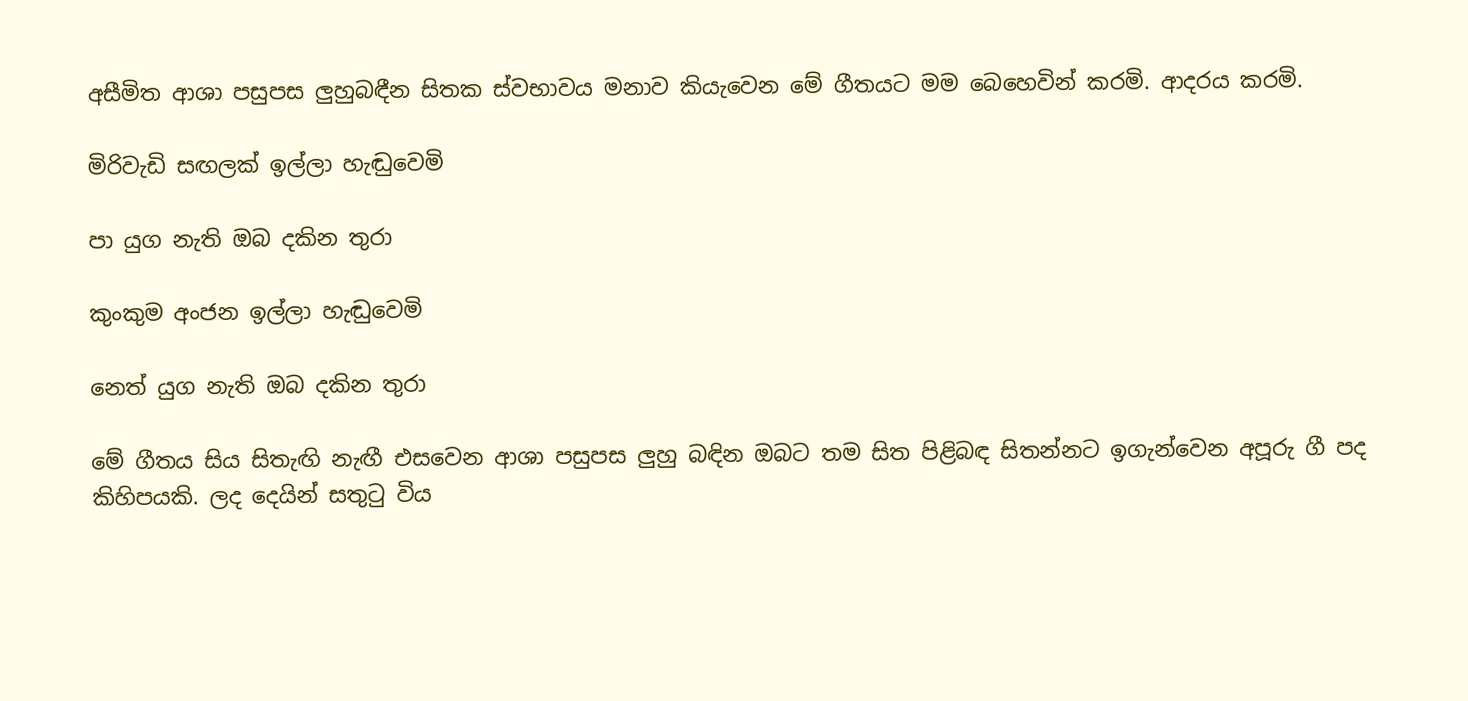අසීමිත ආශා පසුපස ලුහුබඳීන සිතක ස්වභාවය මනාව කියැවෙන මේ ගීතයට මම බෙහෙවින් කරමි. ආදරය කරමි.

මිරිවැඩි සඟලක් ඉල්ලා හැඬුවෙමි

පා යුග නැති ඔබ දකින තුරා

කුංකුම අංජන ඉල්ලා හැඬුවෙමි

නෙත් යුග නැති ඔබ දකින තුරා

මේ ගීතය සිය සිතැඟි නැඟී එසවෙන ආශා පසුපස ලුහු බඳින ඔබට තම සිත පිළිබඳ සිතන්නට ඉගැන්වෙන අපූරු ගී පද කිහිපයකි. ලද දෙයින් සතුටු විය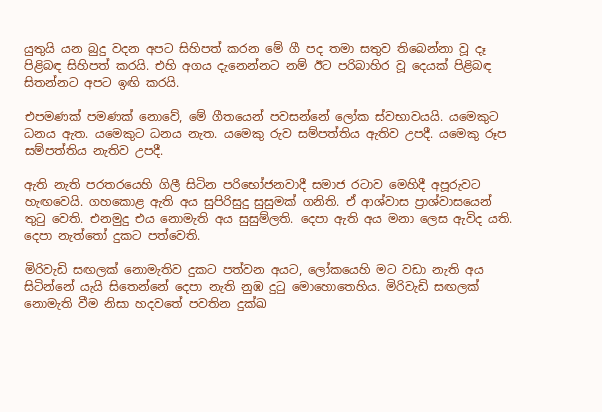යුතුයි යන බුදු වදන අපට සිහිපත් කරන මේ ගී පද තමා සතුව තිබෙන්නා වූ දෑ පිළිබඳ සිහිපත් කරයි. එහි අගය දැනෙන්නට නම් ඊට පරිබාහිර වූ දෙයක් පිළිබඳ සිතන්නට අපට ඉඟි කරයි.

එපමණක් පමණක් නොවේ, මේ ගීතයෙන් පවසන්නේ ලෝක ස්වභාවයයි. යමෙකුට ධනය ඇත. යමෙකුට ධනය නැත. යමෙකු රුව සම්පත්තිය ඇතිව උපදී. යමෙකු රූප සම්පත්තිය නැතිව උපදී.

ඇති නැති පරතරයෙහි ගිලී සිටින පරිභෝජනවාදී සමාජ රටාව මෙහිදී අපූරුවට හැඟවෙයි. ගහකොළ ඇති අය සුපිරිසුදු සුසුමක් ගනිති. ඒ ආශ්වාස ප්‍රාශ්වාසයෙන් තුටු වෙති. එනමුදු එය නොමැති අය සුසුම්ලති. දෙපා ඇති අය මනා ලෙස ඇවිද යති. දෙපා නැත්තෝ දුකට පත්වෙති.

මිරිවැඩි සඟලක් නොමැතිව දුකට පත්වන අයට, ලෝකයෙහි මට වඩා නැති අය සිටින්නේ යැයි සිතෙන්නේ දෙපා නැති නුඹ දුටු මොහොතෙහිය. මිරිවැඩි සඟලක් නොමැති වීම නිසා හදවතේ පවතින දුක්ඛ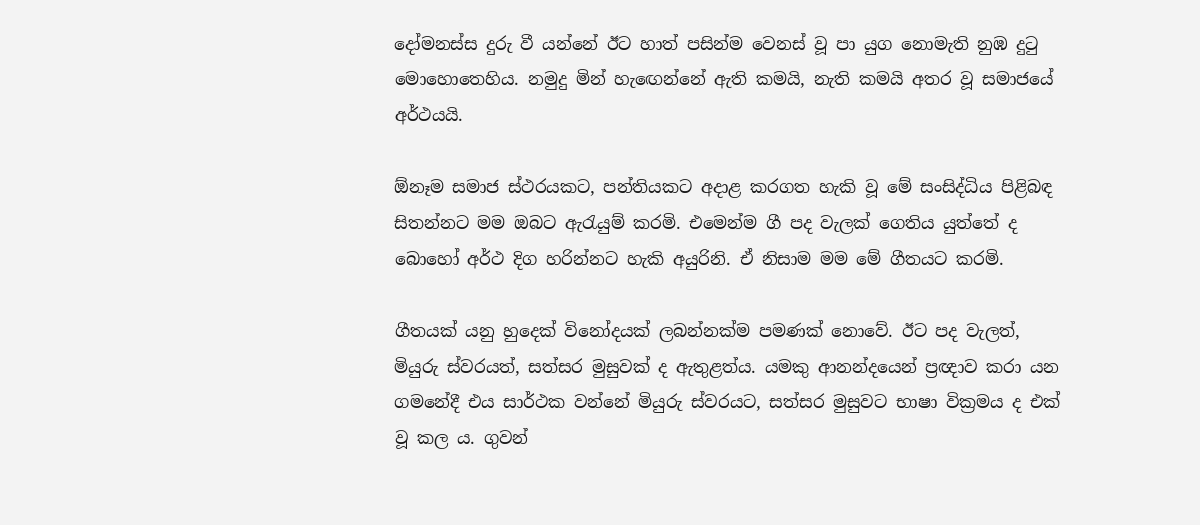දෝමනස්ස දුරු වී යන්නේ ඊට හාත් පසින්ම වෙනස් වූ පා යුග නොමැති නුඹ දුටු මොහොතෙහිය. නමුදු මින් හැඟෙන්නේ ඇති කමයි, නැති කමයි අතර වූ සමාජයේ අර්ථයයි.

ඕනෑම සමාජ ස්ථරයකට, පන්තියකට අදාළ කරගත හැකි වූ මේ සංසිද්ධිය පිළිබඳ සිතන්නට මම ඔබට ඇරැයුම් කරමි. එමෙන්ම ගී පද වැලක් ගෙතිය යුත්තේ ද බොහෝ අර්ථ දිග හරින්නට හැකි අයුරිනි. ඒ නිසාම මම මේ ගීතයට කරමි.

ගීතයක් යනු හුදෙක් විනෝදයක් ලබන්නක්ම පමණක් නොවේ. ඊට පද වැලත්, මියුරු ස්වරයත්, සත්සර මුසුවක් ද ඇතුළත්ය. යමකු ආනන්දයෙන් ප්‍රඥාව කරා යන ගමනේදී එය සාර්ථක වන්නේ මියුරු ස්වරයට, සත්සර මුසුවට භාෂා වික්‍රමය ද එක් වූ කල ය. ගුවන්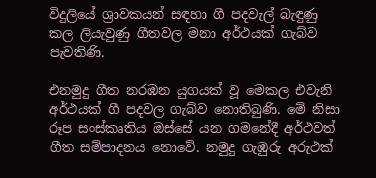විදුලියේ ශ්‍රාවකයන් සඳහා ගී පදවැල් බැඳුණු කල ලියැවුණු ගීතවල මනා අර්ථයක් ගැබ්ව පැවතිණි.

එනමුදු ගීත නරඹන යුගයක් වූ මෙකල එවැනි අර්ථයක් ගී පදවල ගැබ්ව නොතිබුණි. මේ නිසා රූප සංස්කෘතිය ඔස්සේ යන ගමනේදී අර්ථවත් ගීත සම්පාදනය නොවේ. නමුදු ගැඹුරු අරුථක්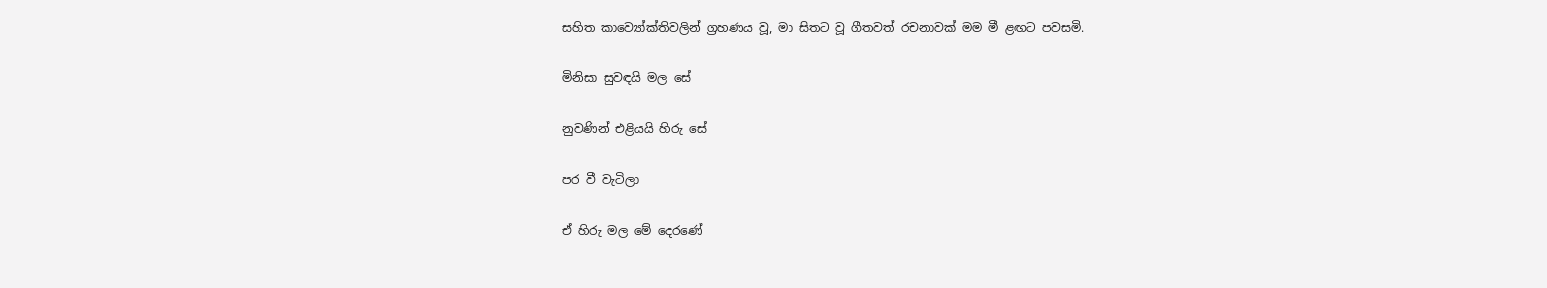සහිත කාව්‍යෝක්තිවලින් ග්‍රහණය වූ, මා සිතට වූ ගීතවත් රචනාවක් මම මී ළඟට පවසමි.

මිනිසා සුවඳයි මල සේ

නුවණින් එළියයි හිරු සේ

පර වී වැටිලා

ඒ හිරු මල මේ දෙරණේ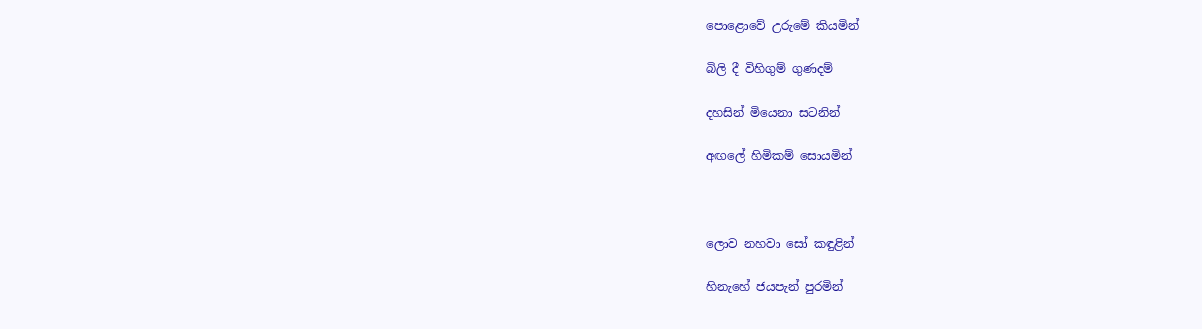පොළොවේ උරුමේ කියමින්

බිලි දී විහිගුම් ගුණදම්

දහසින් මියෙනා සටනින්

අඟලේ හිමිකම් සොයමින්



ලොව නහවා සෝ කඳුළින්

හිනැහේ ජයපැන් පුරමින්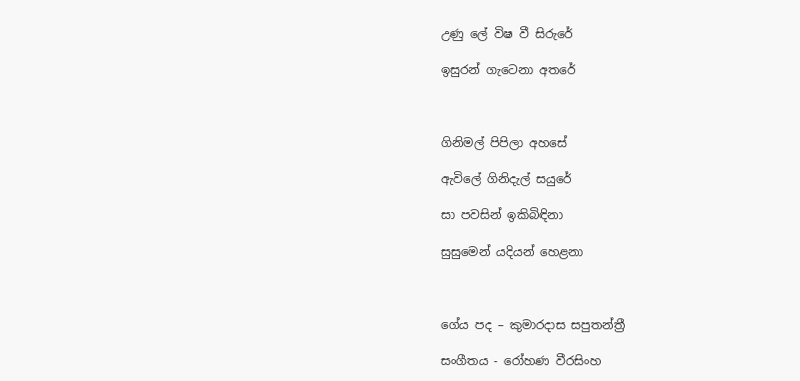උණු ලේ විෂ වී සිරුරේ

ඉසුරන් ගැටෙනා අතරේ



ගිනිමල් පිපිලා අහසේ

ඇවිලේ ගිනිදැල් සයුරේ

සා පවසින් ඉකිබිඳිනා

සුසුමෙන් යදියන් හෙළනා



ගේය පද – කුමාරදාස සපුතන්ත්‍රී

සංගීතය - රෝහණ වීරසිංහ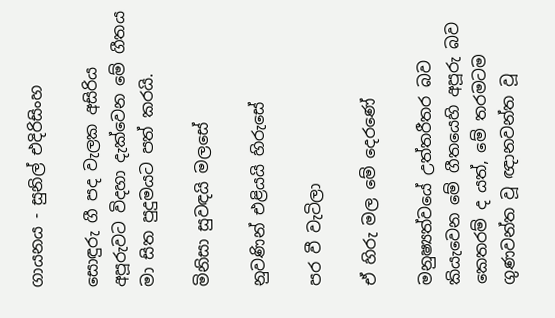ගායනය - සුනිල් එදිරිසිංහ

සොඳුරු ගී පද වැලක අසිරිය අපූරුවට විදහා දැක්වෙන මේ ගීතය මා සිත පුදුමයට පත් කරයි.

මිනිසා සුවඳයි මලසේ

නුවණින් එළියයි හිරුසේ

පර වී වැටිලා

ඒ හිරු මල මේ දෙරණේ

මනුෂ්‍යත්වයේ උත්තරීතර බව කියැවෙන මේ ගීතයෙහි අපූරු බව කෙතරම් ද යත්, මේ තරමටම ගුණවන්ත වූ ඥානවන්ත වූ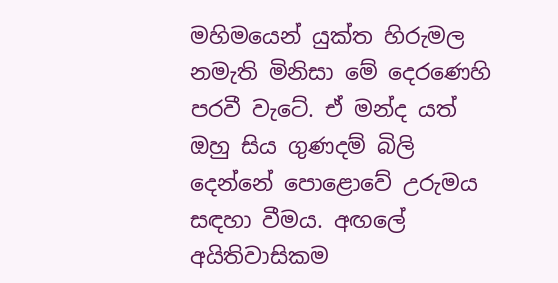මහිමයෙන් යුක්ත හිරුමල නමැති මිනිසා මේ දෙරණෙහි පරවී වැටේ. ඒ මන්ද යත් ඔහු සිය ගුණදම් බිලි දෙන්නේ පොළොවේ උරුමය සඳහා වීමය. අඟලේ අයිතිවාසිකම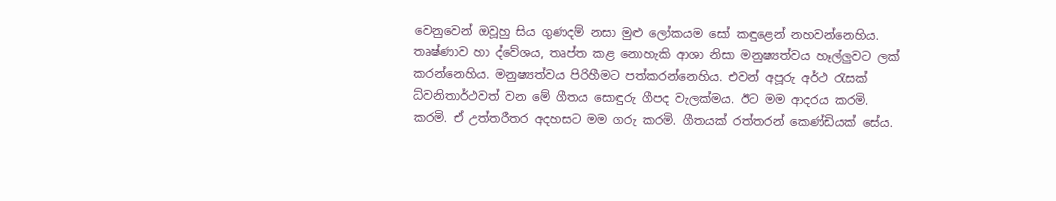වෙනුවෙන් ඔවූහු සිය ගුණදම් නසා මුළු ලෝකයම සෝ කඳුළෙන් නහවන්නෙහිය. තෘෂ්ණාව හා ද්වේශය, තෘප්ත කළ නොහැකි ආශා නිසා මනුෂ්‍යත්වය හෑල්ලුවට ලක් කරන්නෙහිය. මනුෂ්‍යත්වය පිරිහීමට පත්කරන්නෙහිය. එවන් අපූරු අර්ථ රැසක් ධ්වනිතාර්ථවත් වන මේ ගීතය සොඳුරු ගීපද වැලක්මය. ඊට මම ආදරය කරමි. කරමි. ඒ උත්තරීතර අදහසට මම ගරු කරමි. ගීතයක් රත්තරන් කෙණ්ඩියක් සේය.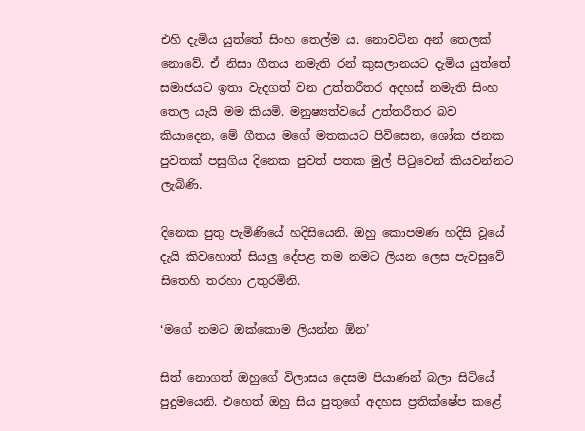එහි දැමිය යුත්තේ සිංහ තෙල්ම ය. නොවටින අන් තෙලක් නොවේ. ඒ නිසා ගීතය නමැති රන් කුසලානයට දැමිය යුත්තේ සමාජයට ඉතා වැදගත් වන උත්තරීතර අදහස් නමැති සිංහ තෙල යැයි මම කියමි. මනුෂ්‍යත්වයේ උත්තරීතර බව කියාදෙන, මේ ගීතය මගේ මතකයට පිවිසෙන, ශෝක ජනක පුවතක් පසුගිය දිනෙක පුවත් පතක මුල් පිටුවෙන් කියවන්නට ලැබිණි.

දිනෙක පුතු පැමිණියේ හදිසියෙනි. ඔහු කොපමණ හදිසි වූයේ දැයි කිවහොත් සියලු දේපළ තම නමට ලියන ලෙස පැවසුවේ සිතෙහි තරහා උතුරමිනි.

‘මගේ නමට ඔක්කොම ලියන්න ඕන’

සිත් නොගත් ඔහුගේ විලාසය දෙසම පියාණන් බලා සිටියේ පුදුමයෙනි. එහෙත් ඔහු සිය පුතුගේ අදහස ප්‍රතික්ෂේප කළේ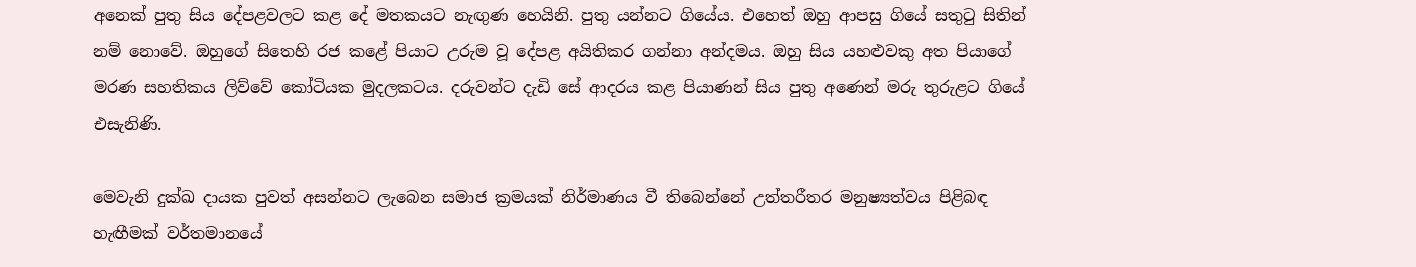අනෙක් පුතු සිය දේපළවලට කළ දේ මතකයට නැඟුණ හෙයිනි. පුතු යන්නට ගියේය. එහෙත් ඔහු ආපසු ගියේ සතුටු සිතින් නම් නොවේ. ඔහුගේ සිතෙහි රජ කළේ පියාට උරුම වූ දේපළ අයිතිකර ගන්නා අන්දමය. ඔහු සිය යහළුවකු අත පියාගේ මරණ සහතිකය ලිව්වේ කෝටියක මුදලකටය. දරුවන්ට දැඩි සේ ආදරය කළ පියාණන් සිය පුතු අණෙන් මරු තුරුළට ගියේ එසැනිණි.

මෙවැනි දුක්ඛ දායක පුවත් අසන්නට ලැබෙන සමාජ ක්‍රමයක් නිර්මාණය වී තිබෙන්නේ උත්තරීතර මනුෂ්‍යත්වය පිළිබඳ හැඟීමක් වර්තමානයේ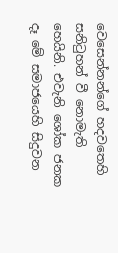වෙසෙන්නන්ගේ හදවතෙහි සනිටුහන් වී නොමැති හෙයිනි. එවැනි ශෝක ජනක දෑ මේ සමාජයෙහි සිදුවන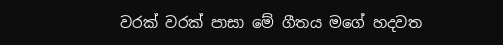වරක් වරක් පාසා මේ ගීතය මගේ හදවත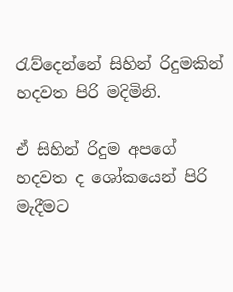රැව්දෙන්නේ සිහින් රිදුමකින් හදවත පිරි මදිමිනි.

ඒ සිහින් රිදුම අපගේ හදවත ද ශෝකයෙන් පිරි මැදීමට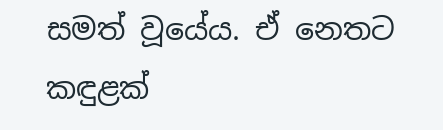සමත් වූයේය. ඒ නෙතට කඳුළක්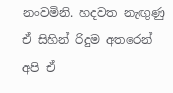නංවමිනි. හදවත නැඟුණු ඒ සිහින් රිදුම අතරෙන් අපි ඒ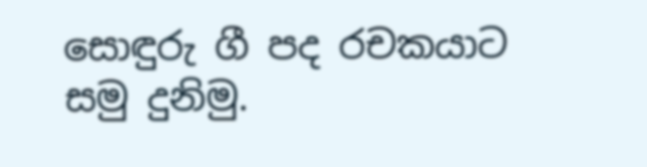සොඳුරු ගී පද රචකයාට සමු දුනිමු.